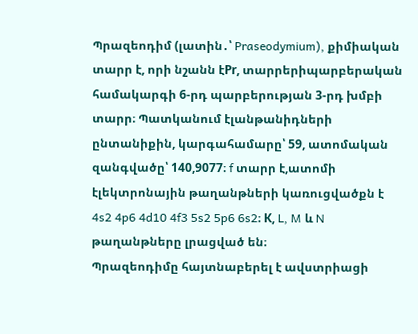Պրազեոդիմ (լատին․՝ Praseodymium), քիմիական տարր է, որի նշանն էPr, տարրերիպարբերական համակարգի 6-րդ պարբերության 3-րդ խմբի տարր։ Պատկանում էլանթանիդների ընտանիքին, կարգահամարը՝ 59, ատոմական զանգվածը՝ 140,9077։ f տարր է,ատոմի էլեկտրոնային թաղանթների կառուցվածքն է 4s2 4p6 4d10 4f3 5s2 5p6 6s2։ К, L, M և N թաղանթները լրացված են։
Պրազեոդիմը հայտնաբերել է ավստրիացի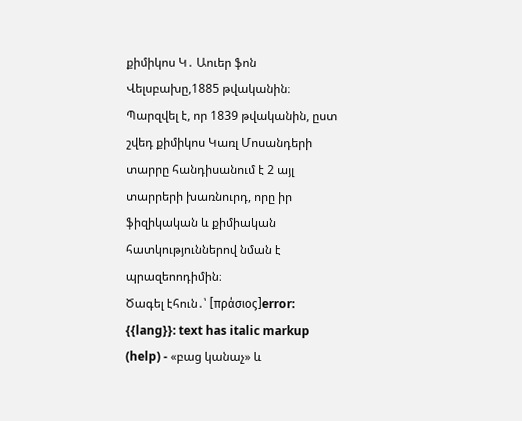քիմիկոս Կ․ Աուեր ֆոն Վելսբախը,1885 թվականին։ Պարզվել է, որ 1839 թվականին, ըստ շվեդ քիմիկոս Կառլ Մոսանդերի տարրը հանդիսանում է 2 այլ տարրերի խառնուրդ, որը իր ֆիզիկական և քիմիական հատկություններով նման է պրազեոոդիմին։
Ծագել էհուն․՝ [πράσιος]error: {{lang}}: text has italic markup (help) - «բաց կանաչ» և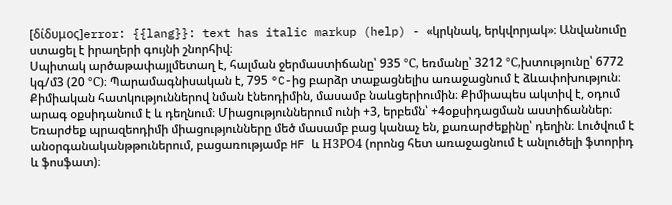[δίδυμος]error: {{lang}}: text has italic markup (help) - «կրկնակ, երկվորյակ»։ Անվանումը ստացել է իրաղերի գույնի շնորհիվ։
Սպիտակ արծաթափայլմետաղ է, հալման ջերմաստիճանը՝ 935 °С, եռմանը՝ 3212 °С,խտությունը՝ 6772 կգ/մ3 (20 °С)։ Պարամագնիսական է, 795 °C-ից բարձր տաքացնելիս առաջացնում է ձևափոխություն։ Քիմիական հատկություններով նման էնեոդիմին, մասամբ նաևցերիումին։ Քիմիապես ակտիվ է, օդում արագ օքսիդանում է և դեղնում։ Միացություններում ունի +3, երբեմն՝ +4օքսիդացման աստիճաններ։
Եռարժեք պրազեոդիմի միացությունները մեծ մասամբ բաց կանաչ են, քառարժեքինը՝ դեղին։ Լուծվում է անօրգանականթթուներում, բացառությամբ HF և Н3РO4 (որոնց հետ առաջացնում է անլուծելի ֆտորիդ և ֆոսֆատ)։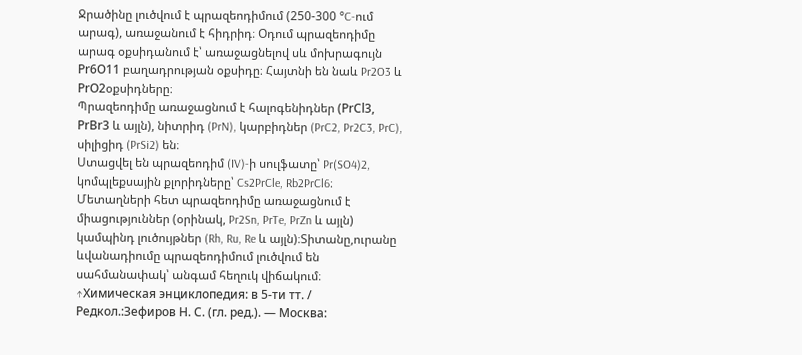Ջրածինը լուծվում է պրազեոդիմում (250-300 °C-ում արագ), առաջանում է հիդրիդ։ Օդում պրազեոդիմը արագ օքսիդանում է՝ առաջացնելով սև մոխրագույն Рr6О11 բաղադրության օքսիդը։ Հայտնի են նաև Pr2O3 և РrO2օքսիդները։
Պրազեոդիմը առաջացնում է հալոգենիդներ (РrСl3, РrВr3 և այլն), նիտրիդ (PrN), կարբիդներ (PrC2, Pr2C3, PrC), սիլիցիդ (PrSi2) են։
Ստացվել են պրազեոդիմ (IV)-ի սուլֆատը՝ Pr(SO4)2, կոմպլեքսային քլորիդները՝ Cs2PrCle, Rb2PrCl6։ Մետաղների հետ պրազեոդիմը առաջացնում է միացություններ (օրինակ, Pr2Sn, PrTe, PrZn և այլն) կամպինդ լուծույթներ (Rh, Ru, Re և այլն)։Տիտանը,ուրանը ևվանադիումը պրազեոդիմում լուծվում են սահմանափակ՝ անգամ հեղուկ վիճակում։
↑Химическая энциклопедия: в 5-ти тт. / Редкол.:Зефиров Н. С. (гл. ред.). — Москва: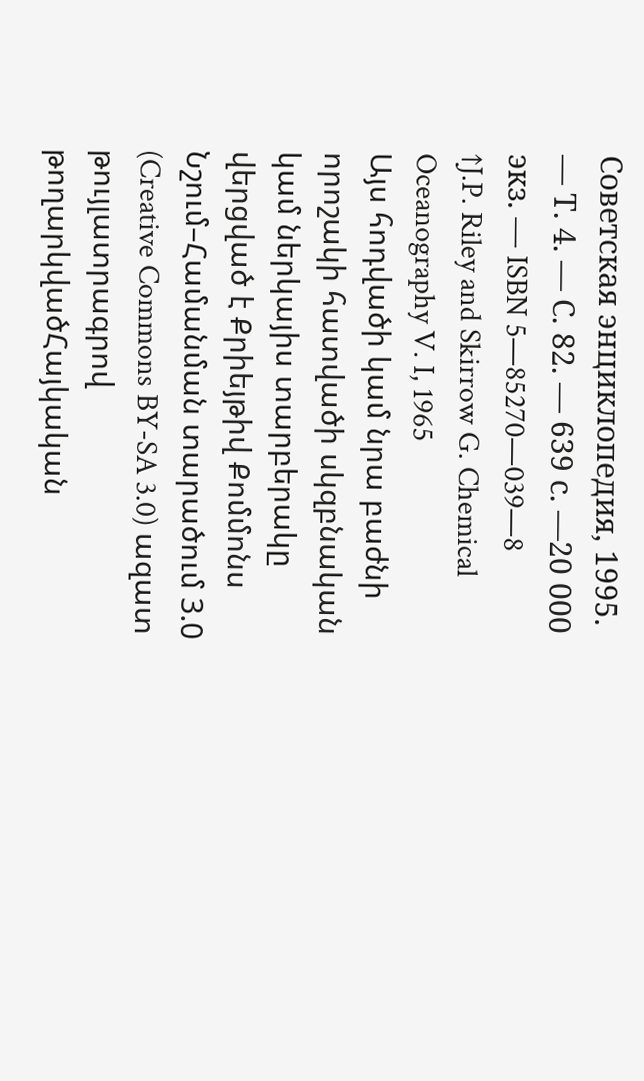Советская энциклопедия, 1995. — Т. 4. — С. 82. — 639 с. —20 000 экз. — ISBN 5—85270—039—8
↑J.P. Riley and Skirrow G. Chemical Oceanography V. I, 1965
Այս հոդվածի կամ նրա բաժնի որոշակի հատվածի սկզբնական կամ ներկայիս տարբերակը վերցված է Քրիեյթիվ Քոմմոնս Նշում–Համանման տարածում 3.0 (Creative Commons BY-SA 3.0) ազատ թույլատրագրով թողարկվածՀայկական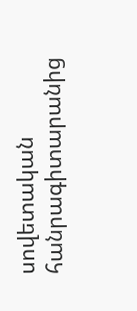սովետական հանրագիտարանից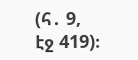(հ․ 9, էջ 419)։